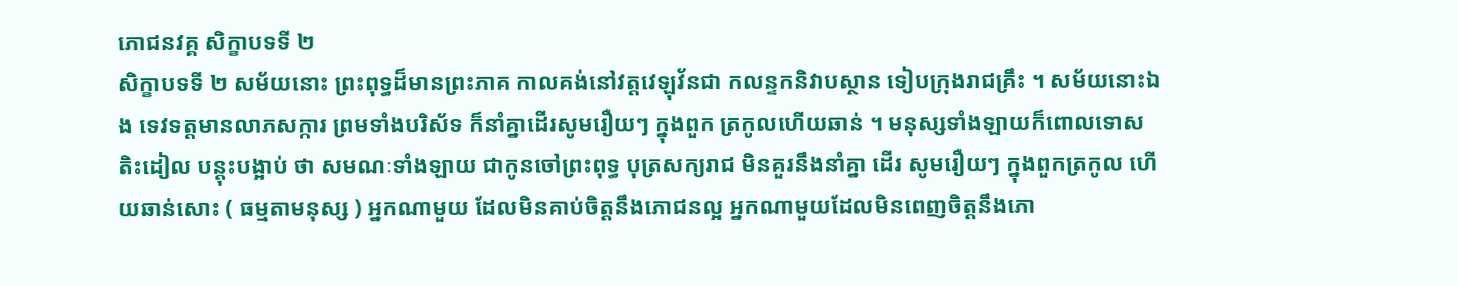ភោជនវគ្គ សិក្ខាបទទី ២
សិក្ខាបទទី ២ សម័យនោះ ព្រះពុទ្ធដ៏មានព្រះភាគ កាលគង់នៅវត្តវេឡុវ័នជា កលន្ទកនិវាបស្ថាន ទៀបក្រុងរាជគ្រឹះ ។ សម័យនោះឯង ទេវទត្តមានលាភសក្ការ ព្រមទាំងបរិស័ទ ក៏នាំគ្នាដើរសូមរឿយៗ ក្នុងពួក ត្រកូលហើយឆាន់ ។ មនុស្សទាំងឡាយក៏ពោលទោសតិះដៀល បន្តុះបង្អាប់ ថា សមណៈទាំងឡាយ ជាកូនចៅព្រះពុទ្ធ បុត្រសក្យរាជ មិនគួរនឹងនាំគ្នា ដើរ សូមរឿយៗ ក្នុងពួកត្រកូល ហើយឆាន់សោះ ( ធម្មតាមនុស្ស ) អ្នកណាមួយ ដែលមិនគាប់ចិត្តនឹងភោជនល្អ អ្នកណាមួយដែលមិនពេញចិត្តនឹងភោ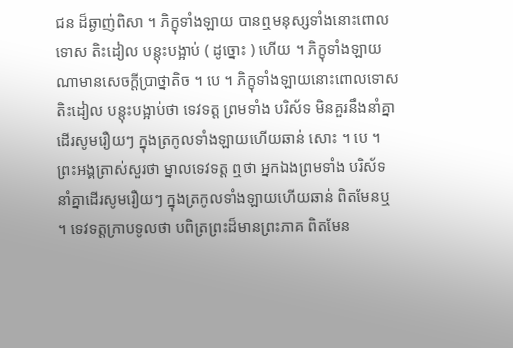ជន ដ៏ឆ្ងាញ់ពិសា ។ ភិក្ខុទាំងឡាយ បានឮមនុស្សទាំងនោះពោលទោស តិះដៀល បន្តុះបង្អាប់ ( ដូច្នោះ ) ហើយ ។ ភិក្ខុទាំងឡាយណាមានសេចក្តីប្រាថ្នាតិច ។ បេ ។ ភិក្ខុទាំងឡាយនោះពោលទោស តិះដៀល បន្តុះបង្អាប់ថា ទេវទត្ត ព្រមទាំង បរិស័ទ មិនគួរនឹងនាំគ្នាដើរសូមរឿយៗ ក្នុងត្រកូលទាំងឡាយហើយឆាន់ សោះ ។ បេ ។ ព្រះអង្គត្រាស់សួរថា ម្នាលទេវទត្ត ឮថា អ្នកឯងព្រមទាំង បរិស័ទ នាំគ្នាដើរសូមរឿយៗ ក្នុងត្រកូលទាំងឡាយហើយឆាន់ ពិតមែនឬ ។ ទេវទត្តក្រាបទូលថា បពិត្រព្រះដ៏មានព្រះភាគ ពិតមែន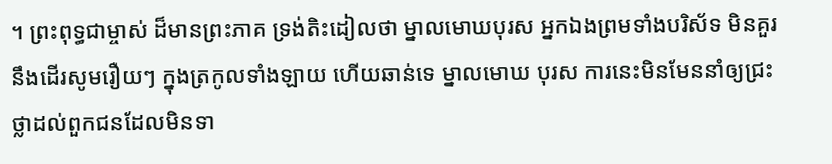។ ព្រះពុទ្ធជាម្ចាស់ ដ៏មានព្រះភាគ ទ្រង់តិះដៀលថា ម្នាលមោឃបុរស អ្នកឯងព្រមទាំងបរិស័ទ មិនគួរនឹងដើរសូមរឿយៗ ក្នុងត្រកូលទាំងឡាយ ហើយឆាន់ទេ ម្នាលមោឃ បុរស ការនេះមិនមែននាំឲ្យជ្រះថ្លាដល់ពួកជនដែលមិនទា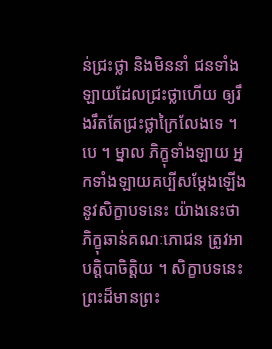ន់ជ្រះថ្លា និងមិននាំ ជនទាំងឡាយដែលជ្រះថ្លាហើយ ឲ្យរឹងរឹតតែជ្រះថ្លាក្រៃលែងទេ ។ បេ ។ ម្នាល ភិក្ខុទាំងឡាយ អ្នកទាំងឡាយគប្បីសម្តែងឡើងនូវសិក្ខាបទនេះ យ៉ាងនេះថា ភិក្ខុឆាន់គណៈភោជន ត្រូវអាបត្តិបាចិត្តិយ ។ សិក្ខាបទនេះ ព្រះដ៏មានព្រះ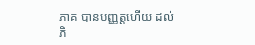ភាគ បានបញ្ញត្តហើយ ដល់ភិ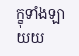ក្ខុទាំងឡាយយ